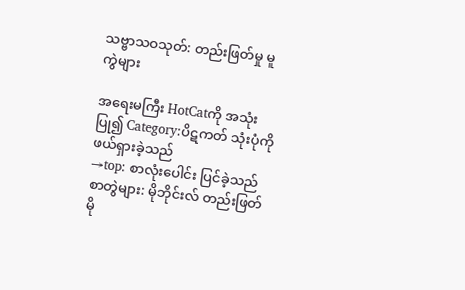သဗ္ဗာသဝသုတ်: တည်းဖြတ်မှု မူကွဲများ

အရေးမကြီး HotCatကို အသုံးပြု၍ Category:ပိဋကတ် သုံးပုံကို ဖယ်ရှားခဲ့သည်
→top: စာလုံးပေါင်း ပြင်ခဲ့သည်
စာတွဲများ: မိုဘိုင်းလ် တည်းဖြတ် မို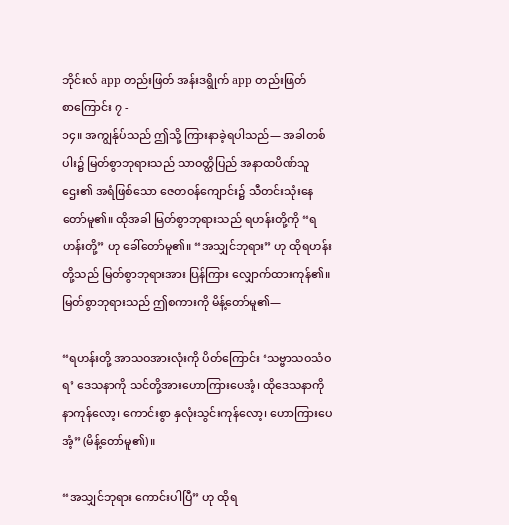ဘိုင်းလ် app တည်းဖြတ် အန်းဒရွိုက် app တည်းဖြတ်
စာကြောင်း ၇ -
၁၄။ အကျွန်ုပ်သည် ဤသို့ ကြားနာခဲ့ရပါသည်— အခါတစ်ပါး၌ မြတ်စွာဘုရားသည် သာဝတ္ထိပြည် အနာထပိဏ်သူဌေး၏ အရံဖြစ်သော ဇေတဝန်ကျောင်း၌ သီတင်းသုံးနေတော်မူ၏။ ထိုအခါ မြတ်စွာဘုရားသည် ရဟန်းတို့ကို “ရဟန်းတို့” ဟု ခေါ်တော်မူ၏။ “အသျှင်ဘုရား” ဟု ထိုရဟန်းတို့သည် မြတ်စွာဘုရားအား ပြန်ကြား လျှောက်ထားကုန်၏။ မြတ်စွာဘုရားသည် ဤစကားကို မိန့်တော်မူ၏—

“ရဟန်းတို့ အာသဝအားလုံးကို ပိတ်ကြောင်း ‘သဗ္ဗာသဝသံဝရ’ ဒေသနာကို သင်တို့အားဟောကြားပေအံ့၊ ထိုဒေသနာကို နာကုန်လော့၊ ကောင်းစွာ နှလုံးသွင်းကုန်လော့၊ ဟောကြားပေအံ့” (မိန့်တော်မူ၏)။

“အသျှင်ဘုရား ကောင်းပါပြီ” ဟု ထိုရ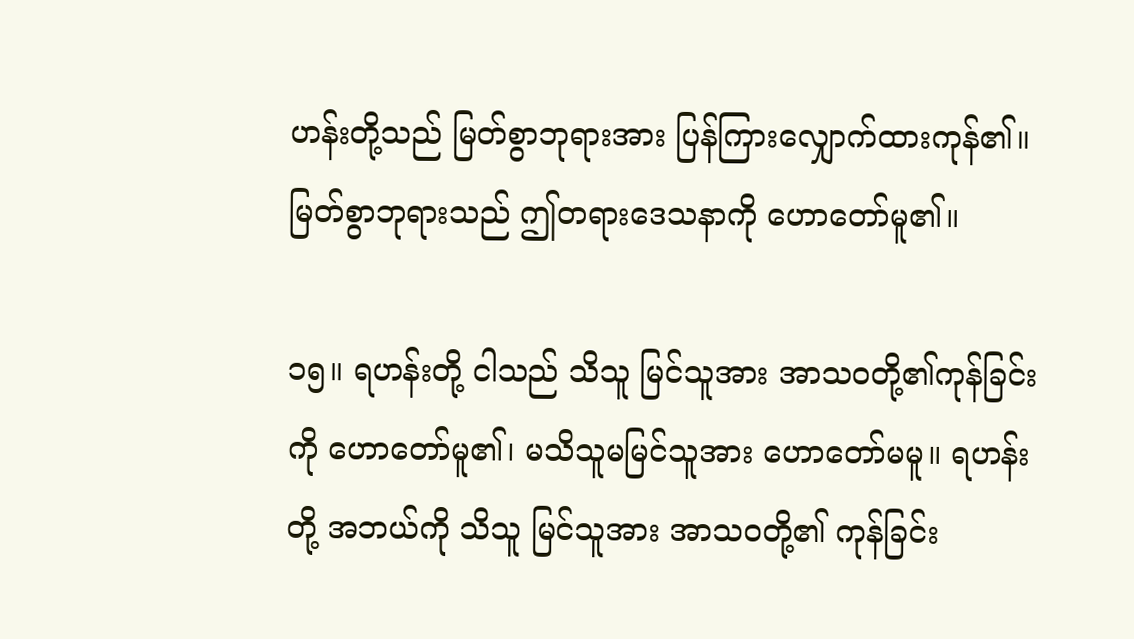ဟန်းတို့သည် မြတ်စွာဘုရားအား ပြန်ကြားလျှောက်ထားကုန်၏။ မြတ်စွာဘုရားသည် ဤတရားဒေသနာကို ဟောတော်မူ၏။

၁၅။ ရဟန်းတို့ ငါသည် သိသူ မြင်သူအား အာသဝတို့၏ကုန်ခြင်းကို ဟောတော်မူ၏၊ မသိသူမမြင်သူအား ဟောတော်မမူ။ ရဟန်းတို့ အဘယ်ကို သိသူ မြင်သူအား အာသဝတို့၏ ကုန်ခြင်း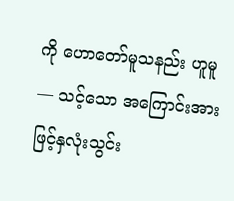ကို ဟောတော်မူသနည်း ဟူမူ— သင့်သော အကြောင်းအားဖြင့်နှလုံးသွင်း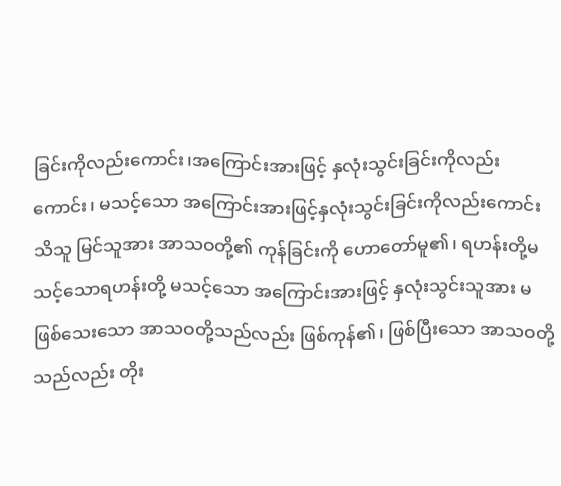ခြင်းကိုလည်းကောင်း၊အကြောင်းအားဖြင့် နှလုံးသွင်းခြင်းကိုလည်းကောင်း၊ မသင့်သော အကြောင်းအားဖြင့်နှလုံးသွင်းခြင်းကိုလည်းကောင်း သိသူ မြင်သူအား အာသဝတို့၏ ကုန်ခြင်းကို ဟောတော်မူ၏၊ ရဟန်းတို့မသင့်သောရဟန်းတို့ မသင့်သော အကြောင်းအားဖြင့် နှလုံးသွင်းသူအား မဖြစ်သေးသော အာသဝတို့သည်လည်း ဖြစ်ကုန်၏၊ ဖြစ်ပြီးသော အာသဝတို့သည်လည်း တိုး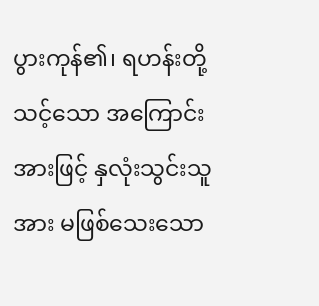ပွားကုန်၏၊ ရဟန်းတို့ သင့်သော အကြောင်းအားဖြင့် နှလုံးသွင်းသူအား မဖြစ်သေးသော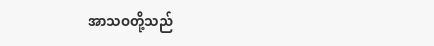အာသဝတို့သည်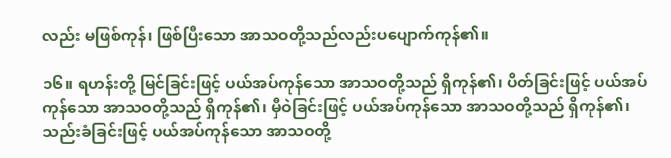လည်း မဖြစ်ကုန်၊ ဖြစ်ပြီးသော အာသဝတို့သည်လည်းပပျောက်ကုန်၏။

၁၆။ ရဟန်းတို့ မြင်ခြင်းဖြင့် ပယ်အပ်ကုန်သော အာသဝတို့သည် ရှိကုန်၏၊ ပိတ်ခြင်းဖြင့် ပယ်အပ်ကုန်သော အာသဝတို့သည် ရှိကုန်၏၊ မှီဝဲခြင်းဖြင့် ပယ်အပ်ကုန်သော အာသဝတို့သည် ရှိကုန်၏၊ သည်းခံခြင်းဖြင့် ပယ်အပ်ကုန်သော အာသဝတို့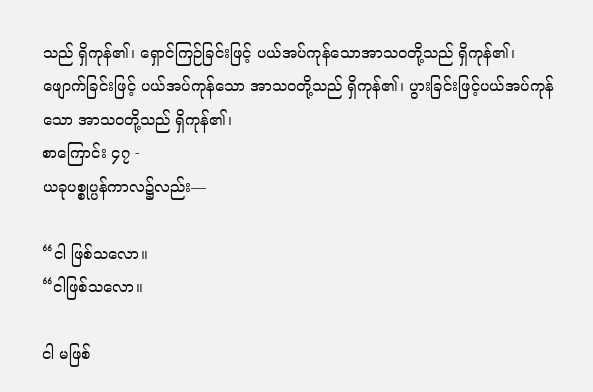သည် ရှိကုန်၏၊ ရှောင်ကြဉ်ခြင်းဖြင့် ပယ်အပ်ကုန်သောအာသဝတို့သည် ရှိကုန်၏၊ ဖျောက်ခြင်းဖြင့် ပယ်အပ်ကုန်သော အာသဝတို့သည် ရှိကုန်၏၊ ပွားခြင်းဖြင့်ပယ်အပ်ကုန်သော အာသဝတို့သည် ရှိကုန်၏၊
စာကြောင်း ၄၇ -
ယခုပစ္စုပ္ပန်ကာလ၌လည်း—

“ငါ ဖြစ်သလော။
“ငါဖြစ်သလော။

ငါ မဖြစ်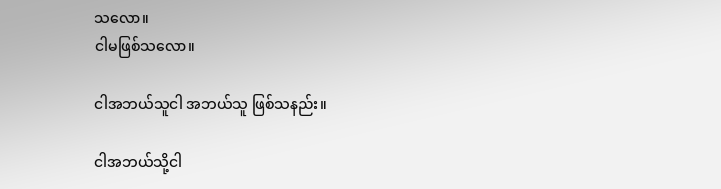သလော။
ငါမဖြစ်သလော။

ငါအဘယ်သူငါ အဘယ်သူ ဖြစ်သနည်း။

ငါအဘယ်သို့ငါ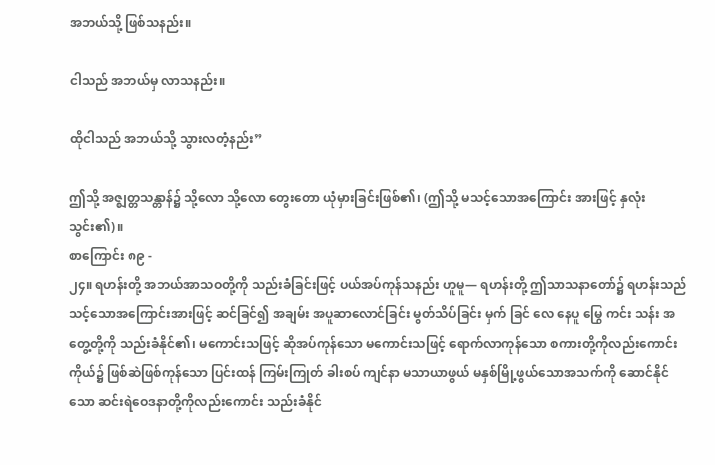အဘယ်သို့ ဖြစ်သနည်း။

ငါသည် အဘယ်မှ လာသနည်း။

ထိုငါသည် အဘယ်သို့ သွားလတံ့နည်း”

ဤသို့ အဇ္ဈတ္တသန္တာန်၌ သို့လော သို့လော တွေးတော ယုံမှားခြင်းဖြစ်၏၊ (ဤသို့ မသင့်သောအကြောင်း အားဖြင့် နှလုံးသွင်း၏)။
စာကြောင်း ၈၉ -
၂၄။ ရဟန်းတို့ အဘယ်အာသဝတို့ကို သည်းခံခြင်းဖြင့် ပယ်အပ်ကုန်သနည်း ဟူမူ— ရဟန်းတို့ ဤသာသနာတော်၌ ရဟန်းသည် သင့်သောအကြောင်းအားဖြင့် ဆင်ခြင်၍ အချမ်း အပူဆာလောင်ခြင်း မွတ်သိပ်ခြင်း မှက် ခြင် လေ နေပူ မြွေ ကင်း သန်း အတွေ့တို့ကို သည်းခံနိုင်၏၊ မကောင်းသဖြင့် ဆိုအပ်ကုန်သော မကောင်းသဖြင့် ရောက်လာကုန်သော စကားတို့ကိုလည်းကောင်းကိုယ်၌ ဖြစ်ဆဲဖြစ်ကုန်သော ပြင်းထန် ကြမ်းကြုတ် ခါးစပ် ကျင်နာ မသာယာဖွယ် မနှစ်မြို့ဖွယ်သောအသက်ကို ဆောင်နိုင်သော ဆင်းရဲဝေဒနာတို့ကိုလည်းကောင်း သည်းခံနိုင်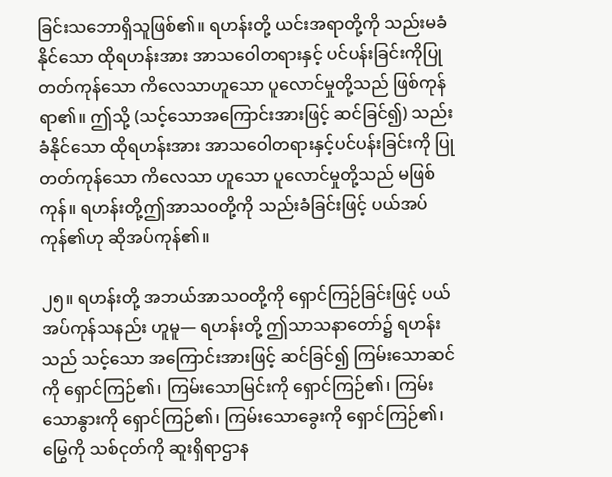ခြင်းသဘောရှိသူဖြစ်၏။ ရဟန်းတို့ ယင်းအရာတို့ကို သည်းမခံနိုင်သော ထိုရဟန်းအား အာသဝေါတရားနှင့် ပင်ပန်းခြင်းကိုပြုတတ်ကုန်သော ကိလေသာဟူသော ပူလောင်မှုတို့သည် ဖြစ်ကုန်ရာ၏။ ဤသို့ (သင့်သောအကြောင်းအားဖြင့် ဆင်ခြင်၍) သည်းခံနိုင်သော ထိုရဟန်းအား အာသဝေါတရားနှင့်ပင်ပန်းခြင်းကို ပြုတတ်ကုန်သော ကိလေသာ ဟူသော ပူလောင်မှုတို့သည် မဖြစ်ကုန်။ ရဟန်းတို့ဤအာသဝတို့ကို သည်းခံခြင်းဖြင့် ပယ်အပ်ကုန်၏ဟု ဆိုအပ်ကုန်၏။

၂၅။ ရဟန်းတို့ အဘယ်အာသဝတို့ကို ရှောင်ကြဉ်ခြင်းဖြင့် ပယ်အပ်ကုန်သနည်း ဟူမူ— ရဟန်းတို့ ဤသာသနာတော်၌ ရဟန်းသည် သင့်သော အကြောင်းအားဖြင့် ဆင်ခြင်၍ ကြမ်းသောဆင်ကို ရှောင်ကြဉ်၏၊ ကြမ်းသောမြင်းကို ရှောင်ကြဉ်၏၊ ကြမ်းသောနွားကို ရှောင်ကြဉ်၏၊ ကြမ်းသောခွေးကို ရှောင်ကြဉ်၏၊ မြွေကို သစ်ငုတ်ကို ဆူးရှိရာဌာန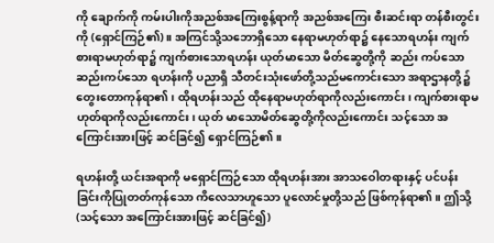ကို ချောက်ကို ကမ်းပါးကိုအညစ်အကြေးစွန့်ရာကို အညစ်အကြေး စီးဆင်းရာ တန်စီးတွင်းကို (ရှောင်ကြဉ်၏)။ အကြင်သို့သဘောရှိသော နေရာမဟုတ်ရာ၌ နေသောရဟန်း ကျက်စားရာမဟုတ်ရာ၌ ကျက်စားသောရဟန်း ယုတ်မာသော မိတ်ဆွေတို့ကို ဆည်း ကပ်သောဆည်းကပ်သော ရဟန်းကို ပညာရှိ သီတင်းသုံးဖော်တို့သည်မကောင်းသော အရာဌာနတို့၌ တွေးတောကုန်ရာ၏၊ ထိုရဟန်းသည် ထိုနေရာမဟုတ်ရာကိုလည်းကောင်း၊ ကျက်စားရာမဟုတ်ရာကိုလည်းကောင်း၊ ယုတ် မာသောမိတ်ဆွေတို့ကိုလည်းကောင်း သင့်သော အကြောင်းအားဖြင့် ဆင်ခြင်၍ ရှောင်ကြဉ်၏။

ရဟန်းတို့ ယင်းအရာကို မရှောင်ကြဉ်သော ထိုရဟန်းအား အာသဝေါတရားနှင့် ပင်ပန်းခြင်းကိုပြုတတ်ကုန်သော ကိလေသာဟူသော ပူလောင်မှုတို့သည် ဖြစ်ကုန်ရာ၏။ ဤသို့ (သင့်သော အကြောင်းအားဖြင့် ဆင်ခြင်၍)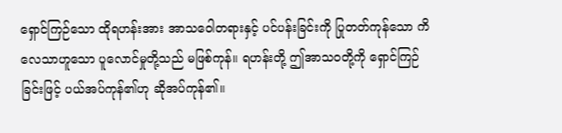ရှောင်ကြဉ်သော ထိုရဟန်းအား အာသဝေါတရားနှင့် ပင်ပန်းခြင်းကို ပြုတတ်ကုန်သော ကိလေသာဟူသော ပူလောင်မှုတို့သည် မဖြစ်ကုန်။ ရဟန်းတို့ ဤအာသဝတို့ကို ရှောင်ကြဉ်ခြင်းဖြင့် ပယ်အပ်ကုန်၏ဟု ဆိုအပ်ကုန်၏။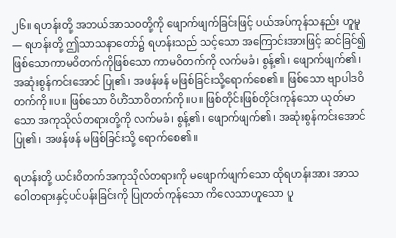၂၆။ ရဟန်းတို့ အဘယ်အာသဝတို့ကို ဖျောက်ဖျက်ခြင်းဖြင့် ပယ်အပ်ကုန်သနည်း ဟူမူ— ရဟန်းတို့ ဤသာသနာတော်၌ ရဟန်းသည် သင့်သော အကြောင်းအားဖြင့် ဆင်ခြင်၍ ဖြစ်သောကာမဝိတက်ကိုဖြစ်သော ကာမဝိတက်ကို လက်မခံ၊ စွန့်၏၊ ဖျောက်ဖျက်၏၊ အဆုံးစွန်ကင်းအောင် ပြု၏၊ အဖန်ဖန် မဖြစ်ခြင်းသို့ရောက်စေ၏။ ဖြစ်သော ဗျာပါဒဝိတက်ကို။ပ။ ဖြစ်သော ဝိဟိံသာဝိတက်ကို။ပ။ ဖြစ်တိုင်းဖြစ်တိုင်းကုန်သော ယုတ်မာသော အကုသိုလ်တရားတို့ကို လက်မခံ၊ စွန့်၏၊ ဖျောက်ဖျက်၏၊ အဆုံးစွန်ကင်းအောင် ပြု၏၊ အဖန်ဖန် မဖြစ်ခြင်းသို့ ရောက်စေ၏။

ရဟန်းတို့ ယင်းဝိတက်အကုသိုလ်တရားကို မဖျောက်ဖျက်သော ထိုရဟန်းအား အာသဝေါတရားနှင့်ပင်ပန်းခြင်းကို ပြုတတ်ကုန်သော ကိလေသာဟူသော ပူ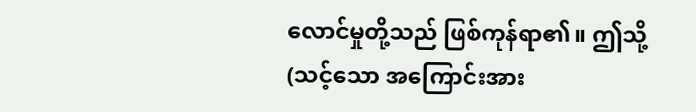လောင်မှုတို့သည် ဖြစ်ကုန်ရာ၏။ ဤသို့ (သင့်သော အကြောင်းအား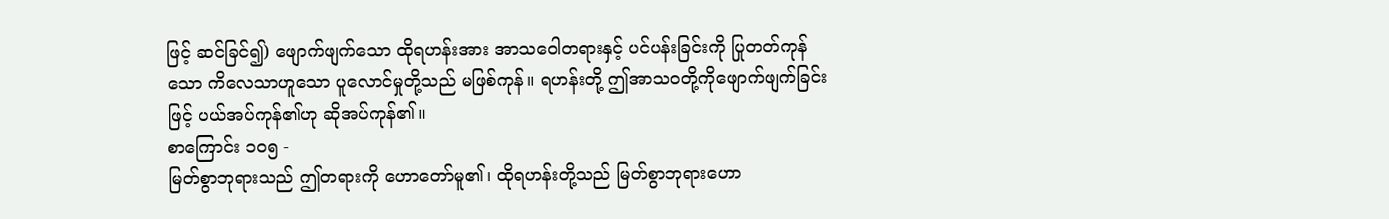ဖြင့် ဆင်ခြင်၍) ဖျောက်ဖျက်သော ထိုရဟန်းအား အာသဝေါတရားနှင့် ပင်ပန်းခြင်းကို ပြုတတ်ကုန်သော ကိလေသာဟူသော ပူလောင်မှုတို့သည် မဖြစ်ကုန်။ ရဟန်းတို့ ဤအာသဝတို့ကိုဖျောက်ဖျက်ခြင်းဖြင့် ပယ်အပ်ကုန်၏ဟု ဆိုအပ်ကုန်၏။
စာကြောင်း ၁၀၅ -
မြတ်စွာဘုရားသည် ဤတရားကို ဟောတော်မူ၏၊ ထိုရဟန်းတို့သည် မြတ်စွာဘုရားဟော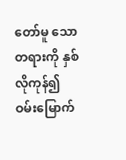တော်မူ သောတရားကို နှစ်လိုကုန်၍ ဝမ်းမြောက်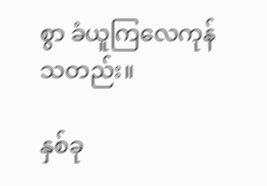စွာ ခံယူကြလေကုန်သတည်း။

နှစ်ခု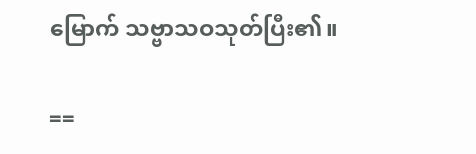မြောက် သဗ္ဗာသဝသုတ်ပြီး၏။

==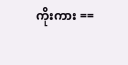ကိုးကား ==